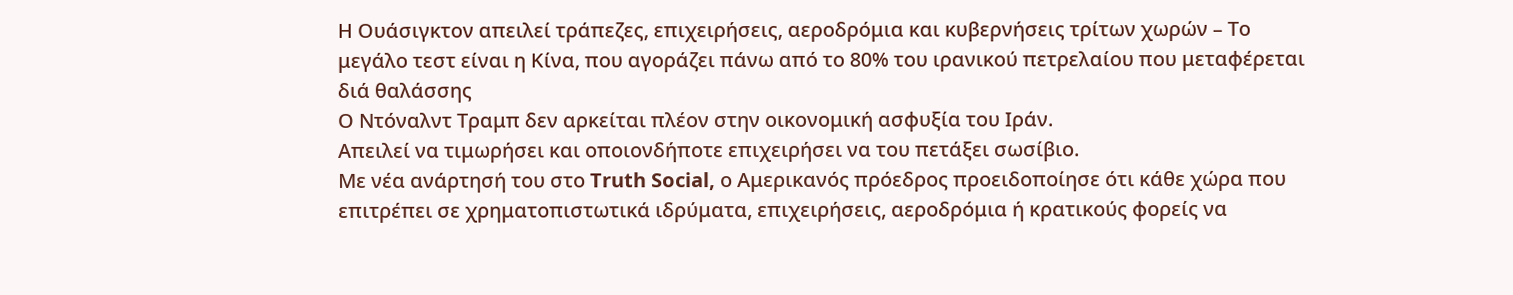Η Ουάσιγκτον απειλεί τράπεζες, επιχειρήσεις, αεροδρόμια και κυβερνήσεις τρίτων χωρών – Το μεγάλο τεστ είναι η Κίνα, που αγοράζει πάνω από το 80% του ιρανικού πετρελαίου που μεταφέρεται διά θαλάσσης
Ο Ντόναλντ Τραμπ δεν αρκείται πλέον στην οικονομική ασφυξία του Ιράν.
Απειλεί να τιμωρήσει και οποιονδήποτε επιχειρήσει να του πετάξει σωσίβιο.
Με νέα ανάρτησή του στο Truth Social, ο Αμερικανός πρόεδρος προειδοποίησε ότι κάθε χώρα που επιτρέπει σε χρηματοπιστωτικά ιδρύματα, επιχειρήσεις, αεροδρόμια ή κρατικούς φορείς να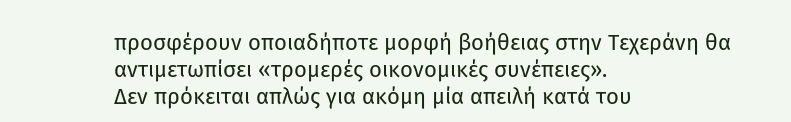προσφέρουν οποιαδήποτε μορφή βοήθειας στην Τεχεράνη θα αντιμετωπίσει «τρομερές οικονομικές συνέπειες».
Δεν πρόκειται απλώς για ακόμη μία απειλή κατά του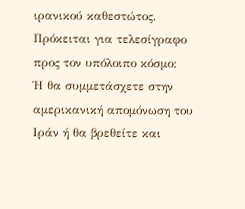ιρανικού καθεστώτος.
Πρόκειται για τελεσίγραφο προς τον υπόλοιπο κόσμο:
Ή θα συμμετάσχετε στην αμερικανική απομόνωση του Ιράν ή θα βρεθείτε και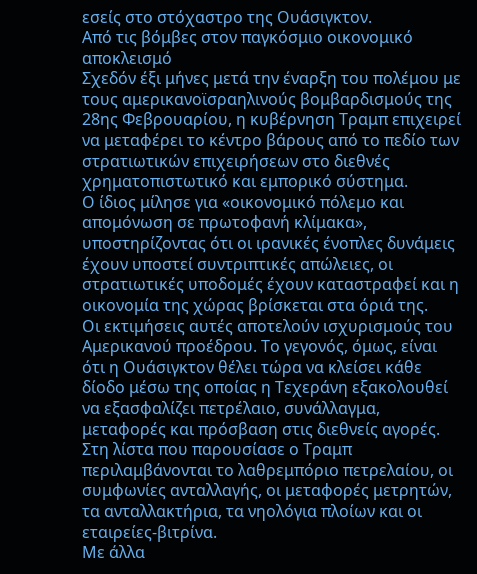εσείς στο στόχαστρο της Ουάσιγκτον.
Από τις βόμβες στον παγκόσμιο οικονομικό αποκλεισμό
Σχεδόν έξι μήνες μετά την έναρξη του πολέμου με τους αμερικανοϊσραηλινούς βομβαρδισμούς της 28ης Φεβρουαρίου, η κυβέρνηση Τραμπ επιχειρεί να μεταφέρει το κέντρο βάρους από το πεδίο των στρατιωτικών επιχειρήσεων στο διεθνές χρηματοπιστωτικό και εμπορικό σύστημα.
Ο ίδιος μίλησε για «οικονομικό πόλεμο και απομόνωση σε πρωτοφανή κλίμακα», υποστηρίζοντας ότι οι ιρανικές ένοπλες δυνάμεις έχουν υποστεί συντριπτικές απώλειες, οι στρατιωτικές υποδομές έχουν καταστραφεί και η οικονομία της χώρας βρίσκεται στα όριά της.
Οι εκτιμήσεις αυτές αποτελούν ισχυρισμούς του Αμερικανού προέδρου. Το γεγονός, όμως, είναι ότι η Ουάσιγκτον θέλει τώρα να κλείσει κάθε δίοδο μέσω της οποίας η Τεχεράνη εξακολουθεί να εξασφαλίζει πετρέλαιο, συνάλλαγμα, μεταφορές και πρόσβαση στις διεθνείς αγορές.
Στη λίστα που παρουσίασε ο Τραμπ περιλαμβάνονται το λαθρεμπόριο πετρελαίου, οι συμφωνίες ανταλλαγής, οι μεταφορές μετρητών, τα ανταλλακτήρια, τα νηολόγια πλοίων και οι εταιρείες-βιτρίνα.
Με άλλα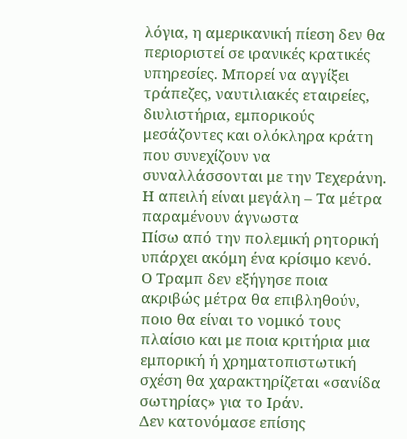λόγια, η αμερικανική πίεση δεν θα περιοριστεί σε ιρανικές κρατικές υπηρεσίες. Μπορεί να αγγίξει τράπεζες, ναυτιλιακές εταιρείες, διυλιστήρια, εμπορικούς μεσάζοντες και ολόκληρα κράτη που συνεχίζουν να συναλλάσσονται με την Τεχεράνη.
Η απειλή είναι μεγάλη – Τα μέτρα παραμένουν άγνωστα
Πίσω από την πολεμική ρητορική υπάρχει ακόμη ένα κρίσιμο κενό.
Ο Τραμπ δεν εξήγησε ποια ακριβώς μέτρα θα επιβληθούν, ποιο θα είναι το νομικό τους πλαίσιο και με ποια κριτήρια μια εμπορική ή χρηματοπιστωτική σχέση θα χαρακτηρίζεται «σανίδα σωτηρίας» για το Ιράν.
Δεν κατονόμασε επίσης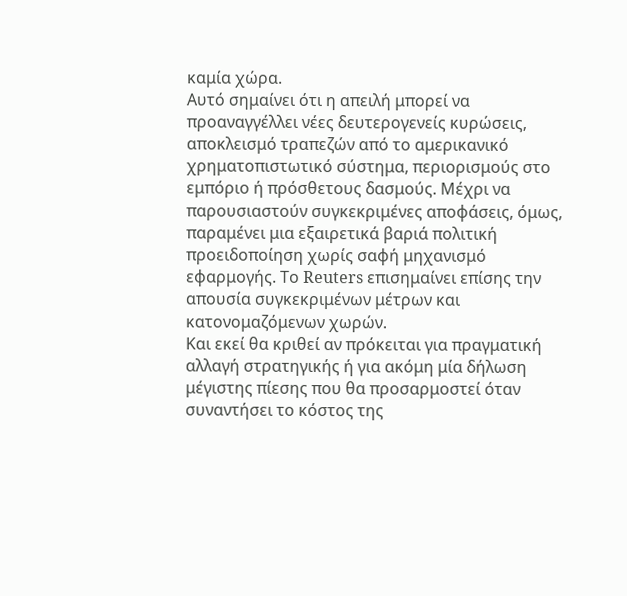καμία χώρα.
Αυτό σημαίνει ότι η απειλή μπορεί να προαναγγέλλει νέες δευτερογενείς κυρώσεις, αποκλεισμό τραπεζών από το αμερικανικό χρηματοπιστωτικό σύστημα, περιορισμούς στο εμπόριο ή πρόσθετους δασμούς. Μέχρι να παρουσιαστούν συγκεκριμένες αποφάσεις, όμως, παραμένει μια εξαιρετικά βαριά πολιτική προειδοποίηση χωρίς σαφή μηχανισμό εφαρμογής. Το Reuters επισημαίνει επίσης την απουσία συγκεκριμένων μέτρων και κατονομαζόμενων χωρών.
Και εκεί θα κριθεί αν πρόκειται για πραγματική αλλαγή στρατηγικής ή για ακόμη μία δήλωση μέγιστης πίεσης που θα προσαρμοστεί όταν συναντήσει το κόστος της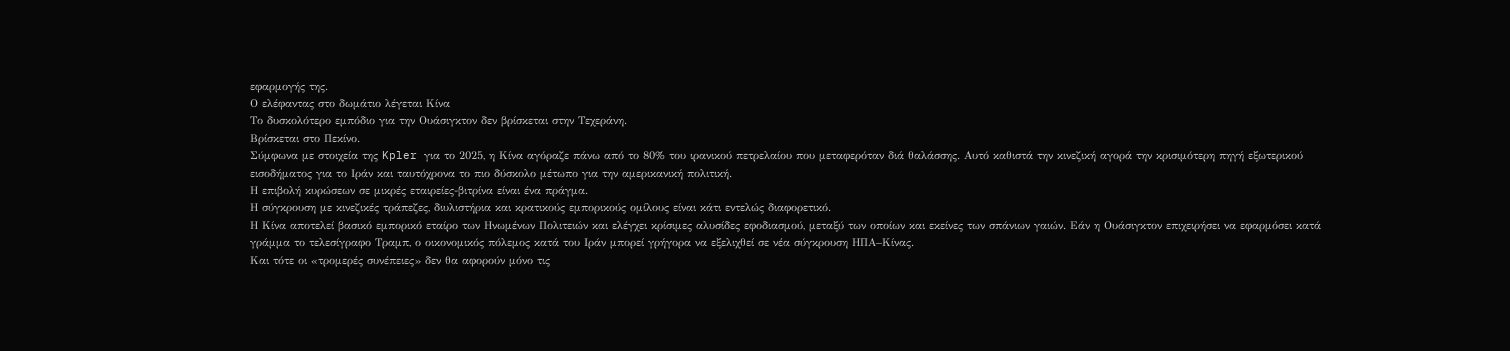εφαρμογής της.
Ο ελέφαντας στο δωμάτιο λέγεται Κίνα
Το δυσκολότερο εμπόδιο για την Ουάσιγκτον δεν βρίσκεται στην Τεχεράνη.
Βρίσκεται στο Πεκίνο.
Σύμφωνα με στοιχεία της Kpler για το 2025, η Κίνα αγόραζε πάνω από το 80% του ιρανικού πετρελαίου που μεταφερόταν διά θαλάσσης. Αυτό καθιστά την κινεζική αγορά την κρισιμότερη πηγή εξωτερικού εισοδήματος για το Ιράν και ταυτόχρονα το πιο δύσκολο μέτωπο για την αμερικανική πολιτική.
Η επιβολή κυρώσεων σε μικρές εταιρείες-βιτρίνα είναι ένα πράγμα.
Η σύγκρουση με κινεζικές τράπεζες, διυλιστήρια και κρατικούς εμπορικούς ομίλους είναι κάτι εντελώς διαφορετικό.
Η Κίνα αποτελεί βασικό εμπορικό εταίρο των Ηνωμένων Πολιτειών και ελέγχει κρίσιμες αλυσίδες εφοδιασμού, μεταξύ των οποίων και εκείνες των σπάνιων γαιών. Εάν η Ουάσιγκτον επιχειρήσει να εφαρμόσει κατά γράμμα το τελεσίγραφο Τραμπ, ο οικονομικός πόλεμος κατά του Ιράν μπορεί γρήγορα να εξελιχθεί σε νέα σύγκρουση ΗΠΑ–Κίνας.
Και τότε οι «τρομερές συνέπειες» δεν θα αφορούν μόνο τις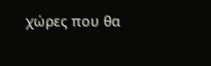χώρες που θα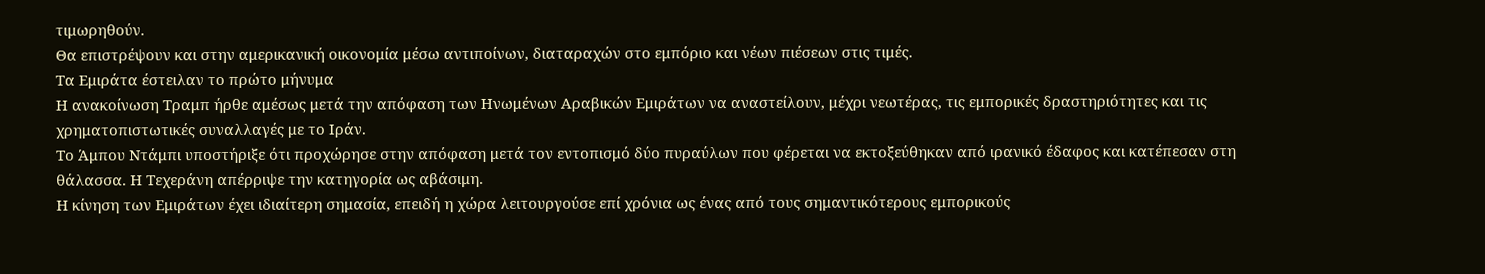τιμωρηθούν.
Θα επιστρέψουν και στην αμερικανική οικονομία μέσω αντιποίνων, διαταραχών στο εμπόριο και νέων πιέσεων στις τιμές.
Τα Εμιράτα έστειλαν το πρώτο μήνυμα
Η ανακοίνωση Τραμπ ήρθε αμέσως μετά την απόφαση των Ηνωμένων Αραβικών Εμιράτων να αναστείλουν, μέχρι νεωτέρας, τις εμπορικές δραστηριότητες και τις χρηματοπιστωτικές συναλλαγές με το Ιράν.
Το Άμπου Ντάμπι υποστήριξε ότι προχώρησε στην απόφαση μετά τον εντοπισμό δύο πυραύλων που φέρεται να εκτοξεύθηκαν από ιρανικό έδαφος και κατέπεσαν στη θάλασσα. Η Τεχεράνη απέρριψε την κατηγορία ως αβάσιμη.
Η κίνηση των Εμιράτων έχει ιδιαίτερη σημασία, επειδή η χώρα λειτουργούσε επί χρόνια ως ένας από τους σημαντικότερους εμπορικούς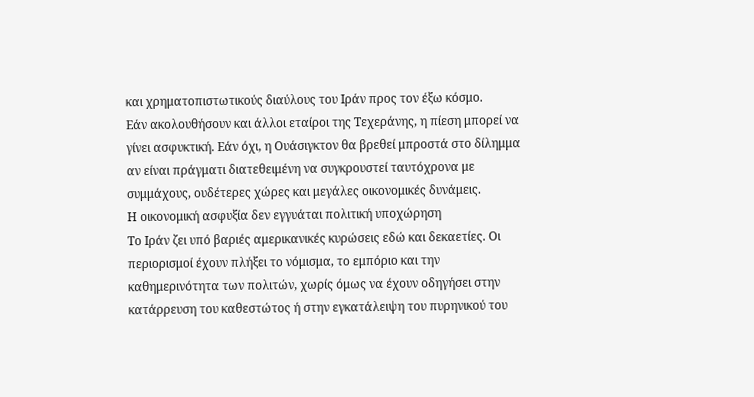και χρηματοπιστωτικούς διαύλους του Ιράν προς τον έξω κόσμο.
Εάν ακολουθήσουν και άλλοι εταίροι της Τεχεράνης, η πίεση μπορεί να γίνει ασφυκτική. Εάν όχι, η Ουάσιγκτον θα βρεθεί μπροστά στο δίλημμα αν είναι πράγματι διατεθειμένη να συγκρουστεί ταυτόχρονα με συμμάχους, ουδέτερες χώρες και μεγάλες οικονομικές δυνάμεις.
Η οικονομική ασφυξία δεν εγγυάται πολιτική υποχώρηση
Το Ιράν ζει υπό βαριές αμερικανικές κυρώσεις εδώ και δεκαετίες. Οι περιορισμοί έχουν πλήξει το νόμισμα, το εμπόριο και την καθημερινότητα των πολιτών, χωρίς όμως να έχουν οδηγήσει στην κατάρρευση του καθεστώτος ή στην εγκατάλειψη του πυρηνικού του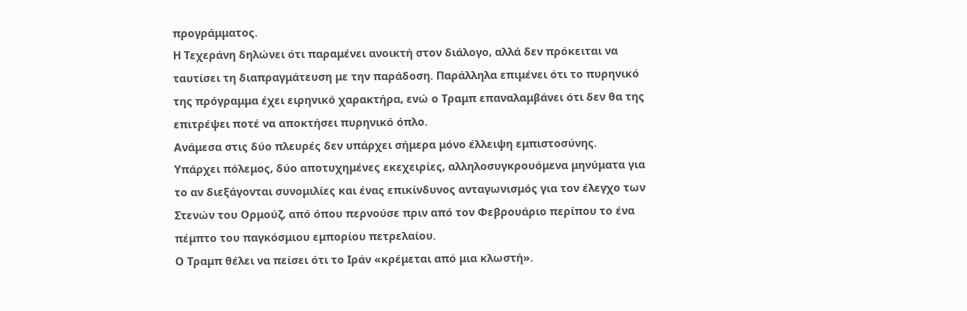προγράμματος.
Η Τεχεράνη δηλώνει ότι παραμένει ανοικτή στον διάλογο, αλλά δεν πρόκειται να ταυτίσει τη διαπραγμάτευση με την παράδοση. Παράλληλα επιμένει ότι το πυρηνικό της πρόγραμμα έχει ειρηνικό χαρακτήρα, ενώ ο Τραμπ επαναλαμβάνει ότι δεν θα της επιτρέψει ποτέ να αποκτήσει πυρηνικό όπλο.
Ανάμεσα στις δύο πλευρές δεν υπάρχει σήμερα μόνο έλλειψη εμπιστοσύνης.
Υπάρχει πόλεμος, δύο αποτυχημένες εκεχειρίες, αλληλοσυγκρουόμενα μηνύματα για το αν διεξάγονται συνομιλίες και ένας επικίνδυνος ανταγωνισμός για τον έλεγχο των Στενών του Ορμούζ, από όπου περνούσε πριν από τον Φεβρουάριο περίπου το ένα πέμπτο του παγκόσμιου εμπορίου πετρελαίου.
Ο Τραμπ θέλει να πείσει ότι το Ιράν «κρέμεται από μια κλωστή».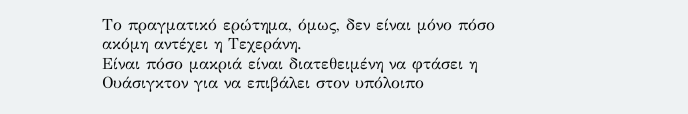Το πραγματικό ερώτημα, όμως, δεν είναι μόνο πόσο ακόμη αντέχει η Τεχεράνη.
Είναι πόσο μακριά είναι διατεθειμένη να φτάσει η Ουάσιγκτον για να επιβάλει στον υπόλοιπο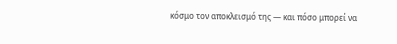κόσμο τον αποκλεισμό της — και πόσο μπορεί να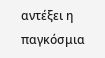αντέξει η παγκόσμια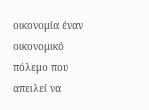οικονομία έναν οικονομικό πόλεμο που απειλεί να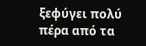ξεφύγει πολύ πέρα από τα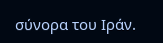σύνορα του Ιράν.